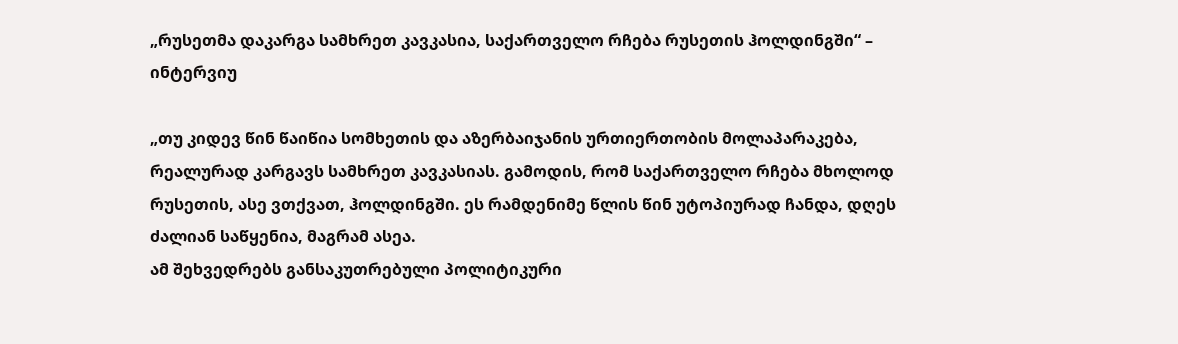„რუსეთმა დაკარგა სამხრეთ კავკასია, საქართველო რჩება რუსეთის ჰოლდინგში“ – ინტერვიუ

„თუ კიდევ წინ წაიწია სომხეთის და აზერბაიჯანის ურთიერთობის მოლაპარაკება, რეალურად კარგავს სამხრეთ კავკასიას. გამოდის, რომ საქართველო რჩება მხოლოდ რუსეთის, ასე ვთქვათ, ჰოლდინგში. ეს რამდენიმე წლის წინ უტოპიურად ჩანდა, დღეს ძალიან საწყენია, მაგრამ ასეა.
ამ შეხვედრებს განსაკუთრებული პოლიტიკური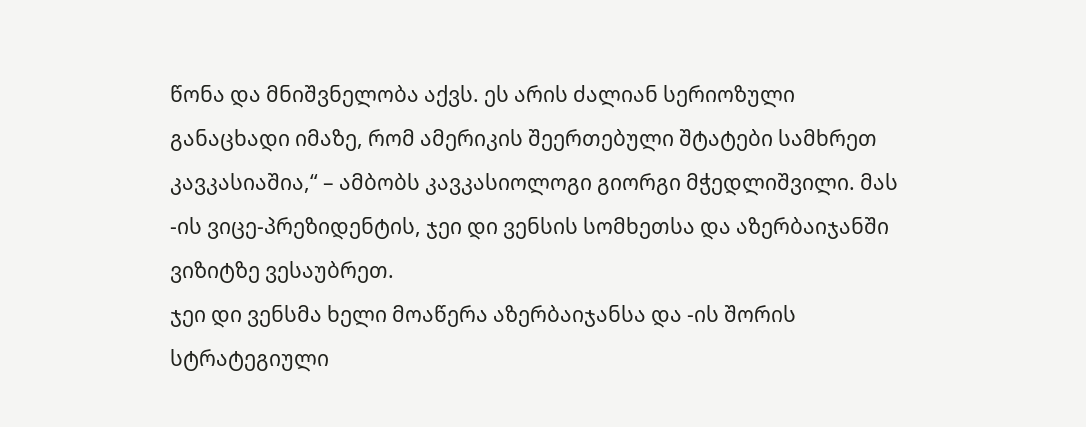წონა და მნიშვნელობა აქვს. ეს არის ძალიან სერიოზული განაცხადი იმაზე, რომ ამერიკის შეერთებული შტატები სამხრეთ კავკასიაშია,“ – ამბობს კავკასიოლოგი გიორგი მჭედლიშვილი. მას -ის ვიცე-პრეზიდენტის, ჯეი დი ვენსის სომხეთსა და აზერბაიჯანში ვიზიტზე ვესაუბრეთ.
ჯეი დი ვენსმა ხელი მოაწერა აზერბაიჯანსა და -ის შორის სტრატეგიული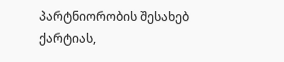პარტნიორობის შესახებ ქარტიას,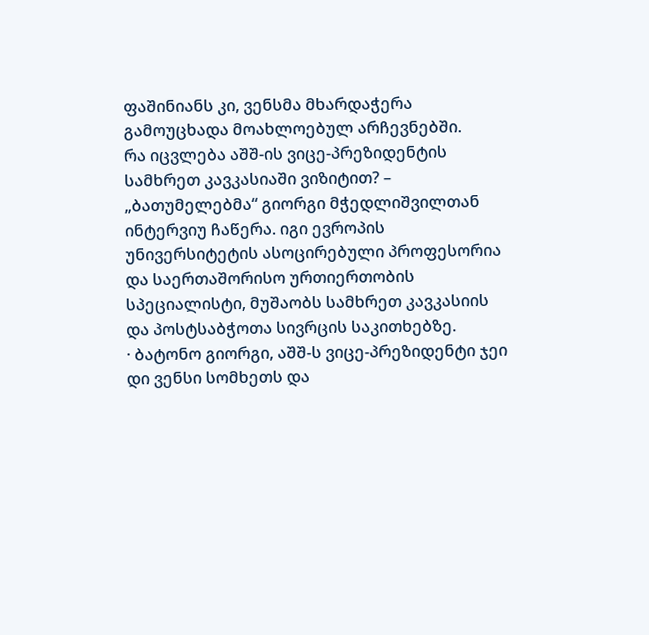ფაშინიანს კი, ვენსმა მხარდაჭერა გამოუცხადა მოახლოებულ არჩევნებში.
რა იცვლება აშშ-ის ვიცე-პრეზიდენტის სამხრეთ კავკასიაში ვიზიტით? – „ბათუმელებმა“ გიორგი მჭედლიშვილთან ინტერვიუ ჩაწერა. იგი ევროპის უნივერსიტეტის ასოცირებული პროფესორია და საერთაშორისო ურთიერთობის სპეციალისტი, მუშაობს სამხრეთ კავკასიის და პოსტსაბჭოთა სივრცის საკითხებზე.
· ბატონო გიორგი, აშშ-ს ვიცე-პრეზიდენტი ჯეი დი ვენსი სომხეთს და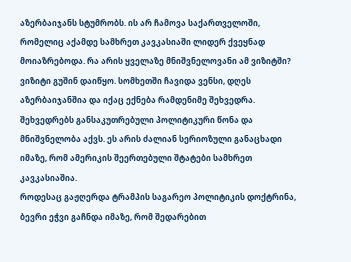აზერბაიჯანს სტუმრობს. ის არ ჩამოვა საქართველოში, რომელიც აქამდე სამხრეთ კავკასიაში ლიდერ ქვეყნად მოიაზრებოდა. რა არის ყველაზე მნიშვნელოვანი ამ ვიზიტში?
ვიზიტი გუშინ დაიწყო. სომხეთში ჩავიდა ვენსი, დღეს აზერბაიჯანშია და იქაც ექნება რამდენიმე შეხვედრა. შეხვედრებს განსაკუთრებული პოლიტიკური წონა და მნიშვნელობა აქვს. ეს არის ძალიან სერიოზული განაცხადი იმაზე, რომ ამერიკის შეერთებული შტატები სამხრეთ კავკასიაშია.
როდესაც გაჟღერდა ტრამპის საგარეო პოლიტიკის დოქტრინა, ბევრი ეჭვი გაჩნდა იმაზე, რომ შედარებით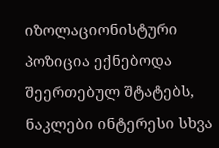იზოლაციონისტური პოზიცია ექნებოდა შეერთებულ შტატებს, ნაკლები ინტერესი სხვა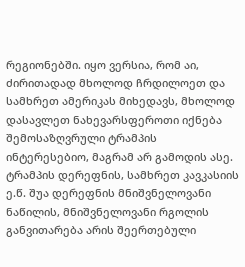რეგიონებში. იყო ვერსია, რომ აი, ძირითადად მხოლოდ ჩრდილოეთ და სამხრეთ ამერიკას მიხედავს, მხოლოდ დასავლეთ ნახევარსფეროთი იქნება შემოსაზღვრული ტრამპის ინტერესებიო, მაგრამ არ გამოდის ასე. ტრამპის დერეფნის, სამხრეთ კავკასიის ე.წ. შუა დერეფნის მნიშვნელოვანი ნაწილის, მნიშვნელოვანი რგოლის განვითარება არის შეერთებული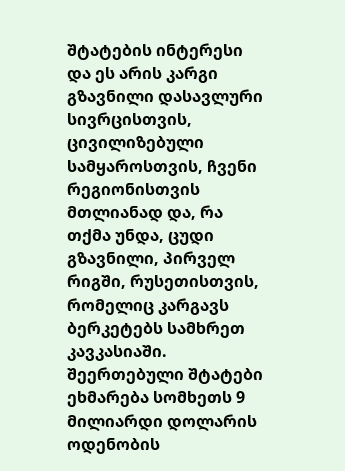შტატების ინტერესი და ეს არის კარგი გზავნილი დასავლური სივრცისთვის, ცივილიზებული სამყაროსთვის, ჩვენი რეგიონისთვის მთლიანად და, რა თქმა უნდა, ცუდი გზავნილი, პირველ რიგში, რუსეთისთვის, რომელიც კარგავს ბერკეტებს სამხრეთ კავკასიაში.
შეერთებული შტატები ეხმარება სომხეთს 9 მილიარდი დოლარის ოდენობის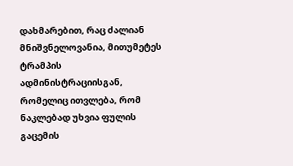დახმარებით, რაც ძალიან მნიშვნელოვანია, მითუმეტეს ტრამპის ადმინისტრაციისგან, რომელიც ითვლება, რომ ნაკლებად უხვია ფულის გაცემის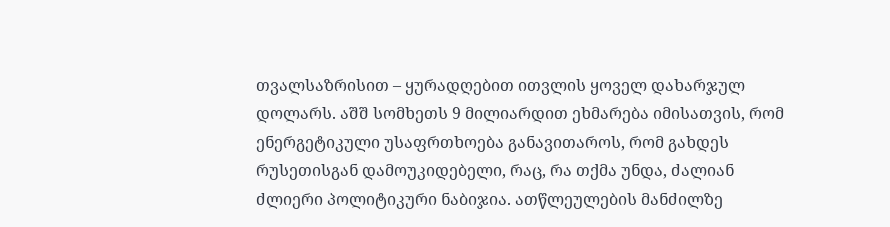თვალსაზრისით – ყურადღებით ითვლის ყოველ დახარჯულ დოლარს. აშშ სომხეთს 9 მილიარდით ეხმარება იმისათვის, რომ ენერგეტიკული უსაფრთხოება განავითაროს, რომ გახდეს რუსეთისგან დამოუკიდებელი, რაც, რა თქმა უნდა, ძალიან ძლიერი პოლიტიკური ნაბიჯია. ათწლეულების მანძილზე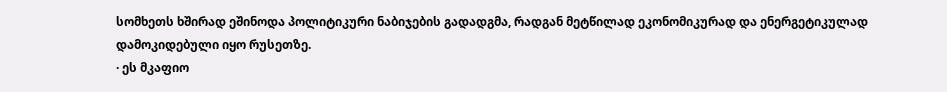სომხეთს ხშირად ეშინოდა პოლიტიკური ნაბიჯების გადადგმა, რადგან მეტწილად ეკონომიკურად და ენერგეტიკულად დამოკიდებული იყო რუსეთზე.
· ეს მკაფიო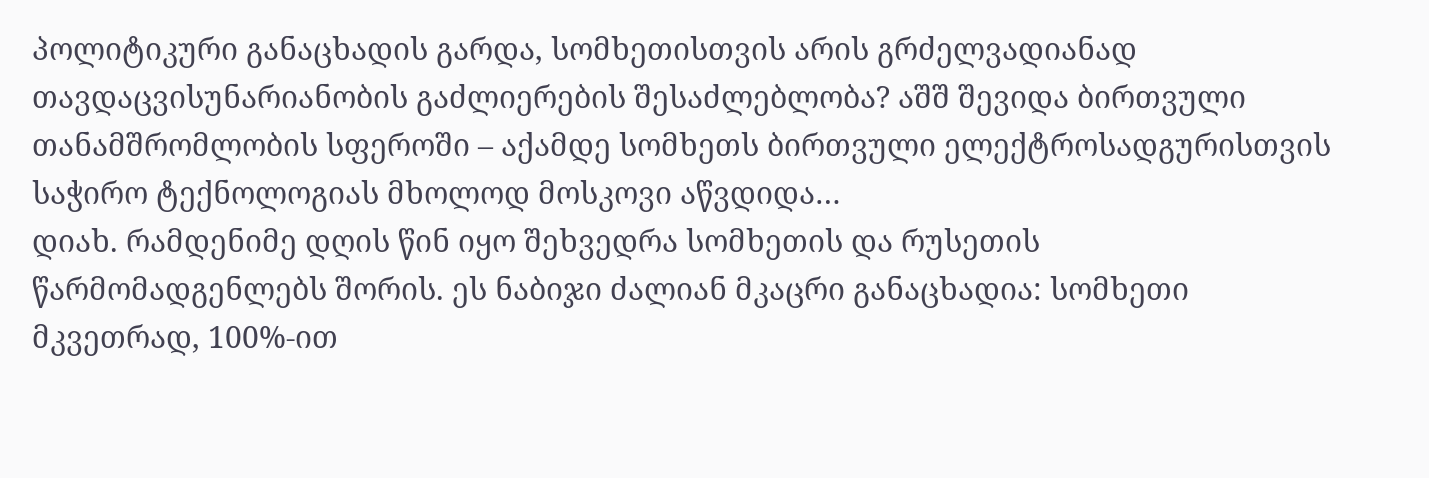პოლიტიკური განაცხადის გარდა, სომხეთისთვის არის გრძელვადიანად თავდაცვისუნარიანობის გაძლიერების შესაძლებლობა? აშშ შევიდა ბირთვული თანამშრომლობის სფეროში – აქამდე სომხეთს ბირთვული ელექტროსადგურისთვის საჭირო ტექნოლოგიას მხოლოდ მოსკოვი აწვდიდა…
დიახ. რამდენიმე დღის წინ იყო შეხვედრა სომხეთის და რუსეთის წარმომადგენლებს შორის. ეს ნაბიჯი ძალიან მკაცრი განაცხადია: სომხეთი მკვეთრად, 100%-ით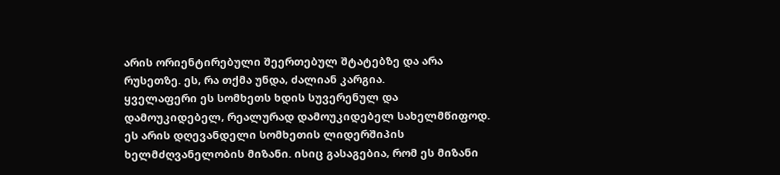არის ორიენტირებული შეერთებულ შტატებზე და არა რუსეთზე. ეს, რა თქმა უნდა, ძალიან კარგია.
ყველაფერი ეს სომხეთს ხდის სუვერენულ და დამოუკიდებელ, რეალურად დამოუკიდებელ სახელმწიფოდ. ეს არის დღევანდელი სომხეთის ლიდერშიპის ხელმძღვანელობის მიზანი. ისიც გასაგებია, რომ ეს მიზანი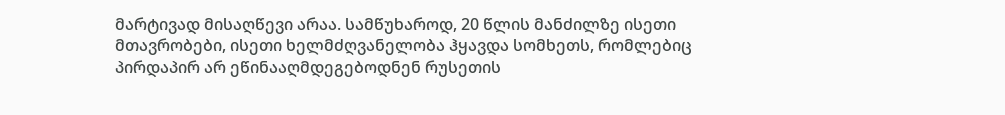მარტივად მისაღწევი არაა. სამწუხაროდ, 20 წლის მანძილზე ისეთი მთავრობები, ისეთი ხელმძღვანელობა ჰყავდა სომხეთს, რომლებიც პირდაპირ არ ეწინააღმდეგებოდნენ რუსეთის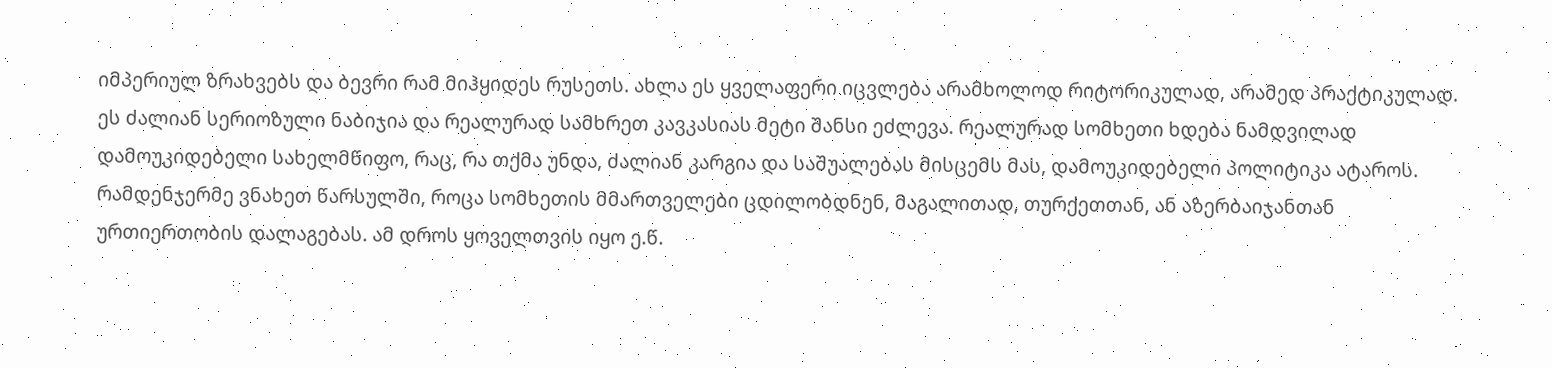იმპერიულ ზრახვებს და ბევრი რამ მიჰყიდეს რუსეთს. ახლა ეს ყველაფერი იცვლება არამხოლოდ რიტორიკულად, არამედ პრაქტიკულად.
ეს ძალიან სერიოზული ნაბიჯია და რეალურად სამხრეთ კავკასიას მეტი შანსი ეძლევა. რეალურად სომხეთი ხდება ნამდვილად დამოუკიდებელი სახელმწიფო, რაც, რა თქმა უნდა, ძალიან კარგია და საშუალებას მისცემს მას, დამოუკიდებელი პოლიტიკა ატაროს. რამდენჯერმე ვნახეთ წარსულში, როცა სომხეთის მმართველები ცდილობდნენ, მაგალითად, თურქეთთან, ან აზერბაიჯანთან ურთიერთობის დალაგებას. ამ დროს ყოველთვის იყო ე.წ.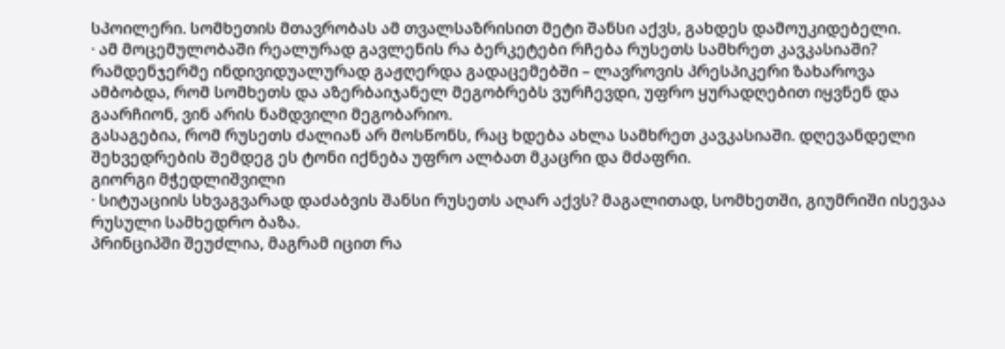სპოილერი. სომხეთის მთავრობას ამ თვალსაზრისით მეტი შანსი აქვს, გახდეს დამოუკიდებელი.
· ამ მოცემულობაში რეალურად გავლენის რა ბერკეტები რჩება რუსეთს სამხრეთ კავკასიაში?
რამდენჯერმე ინდივიდუალურად გაჟღერდა გადაცემებში – ლავროვის პრესპიკერი ზახაროვა ამბობდა, რომ სომხეთს და აზერბაიჯანელ მეგობრებს ვურჩევდი, უფრო ყურადღებით იყვნენ და გაარჩიონ, ვინ არის ნამდვილი მეგობარიო.
გასაგებია, რომ რუსეთს ძალიან არ მოსწონს, რაც ხდება ახლა სამხრეთ კავკასიაში. დღევანდელი შეხვედრების შემდეგ ეს ტონი იქნება უფრო ალბათ მკაცრი და მძაფრი.
გიორგი მჭედლიშვილი
· სიტუაციის სხვაგვარად დაძაბვის შანსი რუსეთს აღარ აქვს? მაგალითად, სომხეთში, გიუმრიში ისევაა რუსული სამხედრო ბაზა.
პრინციპში შეუძლია, მაგრამ იცით რა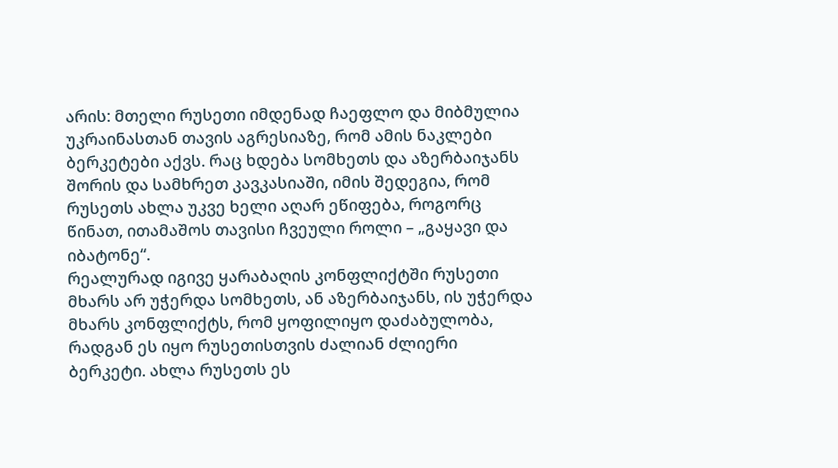არის: მთელი რუსეთი იმდენად ჩაეფლო და მიბმულია უკრაინასთან თავის აგრესიაზე, რომ ამის ნაკლები ბერკეტები აქვს. რაც ხდება სომხეთს და აზერბაიჯანს შორის და სამხრეთ კავკასიაში, იმის შედეგია, რომ რუსეთს ახლა უკვე ხელი აღარ ეწიფება, როგორც წინათ, ითამაშოს თავისი ჩვეული როლი – „გაყავი და იბატონე“.
რეალურად იგივე ყარაბაღის კონფლიქტში რუსეთი მხარს არ უჭერდა სომხეთს, ან აზერბაიჯანს, ის უჭერდა მხარს კონფლიქტს, რომ ყოფილიყო დაძაბულობა, რადგან ეს იყო რუსეთისთვის ძალიან ძლიერი ბერკეტი. ახლა რუსეთს ეს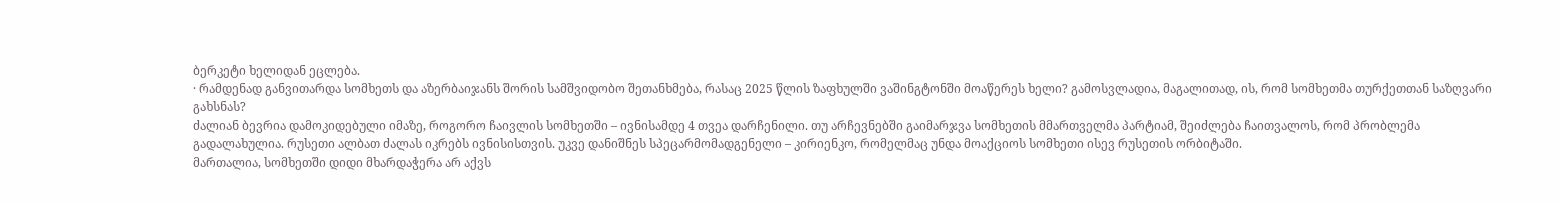ბერკეტი ხელიდან ეცლება.
· რამდენად განვითარდა სომხეთს და აზერბაიჯანს შორის სამშვიდობო შეთანხმება, რასაც 2025 წლის ზაფხულში ვაშინგტონში მოაწერეს ხელი? გამოსვლადია, მაგალითად, ის, რომ სომხეთმა თურქეთთან საზღვარი გახსნას?
ძალიან ბევრია დამოკიდებული იმაზე, როგორო ჩაივლის სომხეთში – ივნისამდე 4 თვეა დარჩენილი. თუ არჩევნებში გაიმარჯვა სომხეთის მმართველმა პარტიამ, შეიძლება ჩაითვალოს, რომ პრობლემა გადალახულია. რუსეთი ალბათ ძალას იკრებს ივნისისთვის. უკვე დანიშნეს სპეცარმომადგენელი – კირიენკო, რომელმაც უნდა მოაქციოს სომხეთი ისევ რუსეთის ორბიტაში.
მართალია, სომხეთში დიდი მხარდაჭერა არ აქვს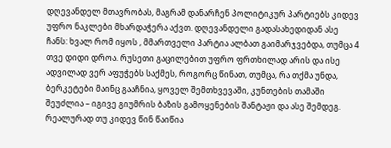დღევანდელ მთავრობას, მაგრამ დანარჩენ პოლიტიკურ პარტიებს კიდევ უფრო ნაკლები მხარდაჭერა აქვთ. დღევანდელი გადასახედიდან ასე ჩანს: ხვალ რომ იყოს , მმართველი პარტია ალბათ გაიმარჯვებდა, თუმცა 4 თვე დიდი დროა. რუსეთი გაცილებით უფრო ფრთხილად არის და ისე ადვილად ვერ აფუჭებს საქმეს, როგორც წინათ, თუმცა, რა თქმა უნდა, ბერკეტები მაინც გააჩნია, ყოველ შემთხვევაში, კუნთების თამაში შეუძლია – იგივე გიუმრის ბაზის გამოყენების შანტაჟი და ასე შემდეგ.
რეალურად თუ კიდევ წინ წაიწია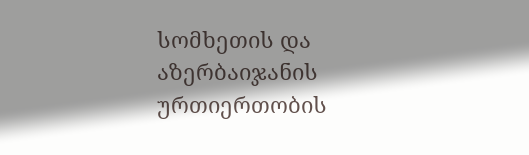სომხეთის და აზერბაიჯანის ურთიერთობის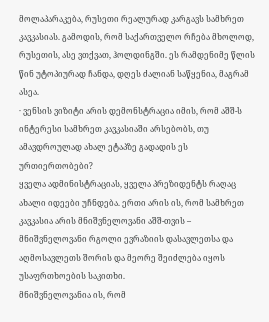მოლაპარაკება, რუსეთი რეალურად კარგავს სამხრეთ კავკასიას. გამოდის, რომ საქართველო რჩება მხოლოდ, რუსეთის, ასე ვთქვათ, ჰოლდინგში. ეს რამდენიმე წლის წინ უტოპიურად ჩანდა, დღეს ძალიან საწყენია, მაგრამ ასეა.
· ვენსის ვიზიტი არის დემონსტრაცია იმის, რომ აშშ-ს ინტერესი სამხრეთ კავკასიაში არსებობს, თუ ამავდროულად ახალ ეტაპზე გადადის ეს ურთიერთობები?
ყველა ადმინისტრაციას, ყველა პრეზიდენტს რაღაც ახალი იდეები უჩნდება. ერთი არის ის, რომ სამხრეთ კავკასია არის მნიშვნელოვანი აშშ-თვის – მნიშვნელოვანი რგოლი ევრაზიის დასავლეთსა და აღმოსავლეთს შორის და მეორე შეიძლება იყოს უსაფრთხოების საკითხი.
მნიშვნელოვანია ის, რომ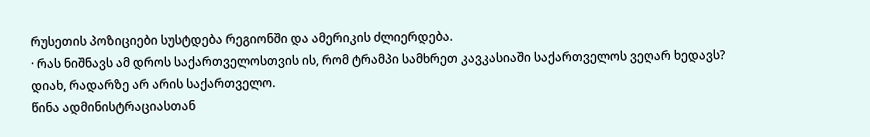რუსეთის პოზიციები სუსტდება რეგიონში და ამერიკის ძლიერდება.
· რას ნიშნავს ამ დროს საქართველოსთვის ის, რომ ტრამპი სამხრეთ კავკასიაში საქართველოს ვეღარ ხედავს?
დიახ, რადარზე არ არის საქართველო.
წინა ადმინისტრაციასთან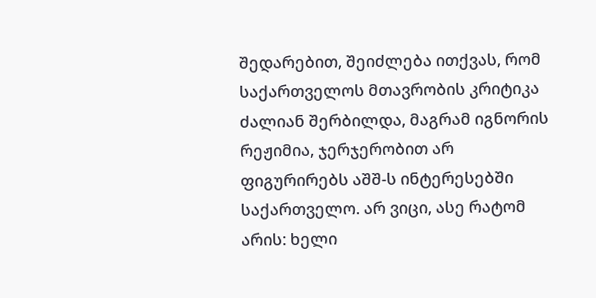შედარებით, შეიძლება ითქვას, რომ საქართველოს მთავრობის კრიტიკა ძალიან შერბილდა, მაგრამ იგნორის რეჟიმია, ჯერჯერობით არ ფიგურირებს აშშ-ს ინტერესებში საქართველო. არ ვიცი, ასე რატომ არის: ხელი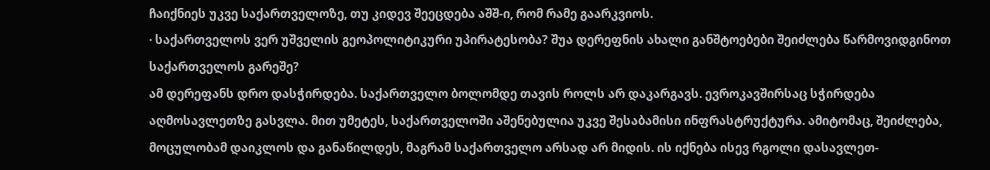ჩაიქნიეს უკვე საქართველოზე, თუ კიდევ შეეცდება აშშ-ი, რომ რამე გაარკვიოს.
· საქართველოს ვერ უშველის გეოპოლიტიკური უპირატესობა? შუა დერეფნის ახალი განშტოებები შეიძლება წარმოვიდგინოთ საქართველოს გარეშე?
ამ დერეფანს დრო დასჭირდება. საქართველო ბოლომდე თავის როლს არ დაკარგავს. ევროკავშირსაც სჭირდება აღმოსავლეთზე გასვლა. მით უმეტეს, საქართველოში აშენებულია უკვე შესაბამისი ინფრასტრუქტურა. ამიტომაც, შეიძლება, მოცულობამ დაიკლოს და განაწილდეს, მაგრამ საქართველო არსად არ მიდის. ის იქნება ისევ რგოლი დასავლეთ-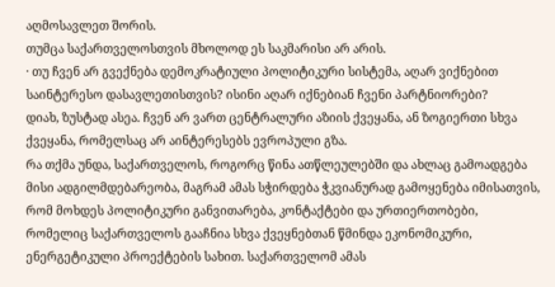აღმოსავლეთ შორის.
თუმცა საქართველოსთვის მხოლოდ ეს საკმარისი არ არის.
· თუ ჩვენ არ გვექნება დემოკრატიული პოლიტიკური სისტემა, აღარ ვიქნებით საინტერესო დასავლეთისთვის? ისინი აღარ იქნებიან ჩვენი პარტნიორები?
დიახ, ზუსტად ასეა. ჩვენ არ ვართ ცენტრალური აზიის ქვეყანა, ან ზოგიერთი სხვა ქვეყანა, რომელსაც არ აინტერესებს ევროპული გზა.
რა თქმა უნდა, საქართველოს, როგორც წინა ათწლეულებში და ახლაც გამოადგება მისი ადგილმდებარეობა, მაგრამ ამას სჭირდება ჭკვიანურად გამოყენება იმისათვის, რომ მოხდეს პოლიტიკური განვითარება, კონტაქტები და ურთიერთობები, რომელიც საქართველოს გააჩნია სხვა ქვეყნებთან წმინდა ეკონომიკური, ენერგეტიკული პროექტების სახით. საქართველომ ამას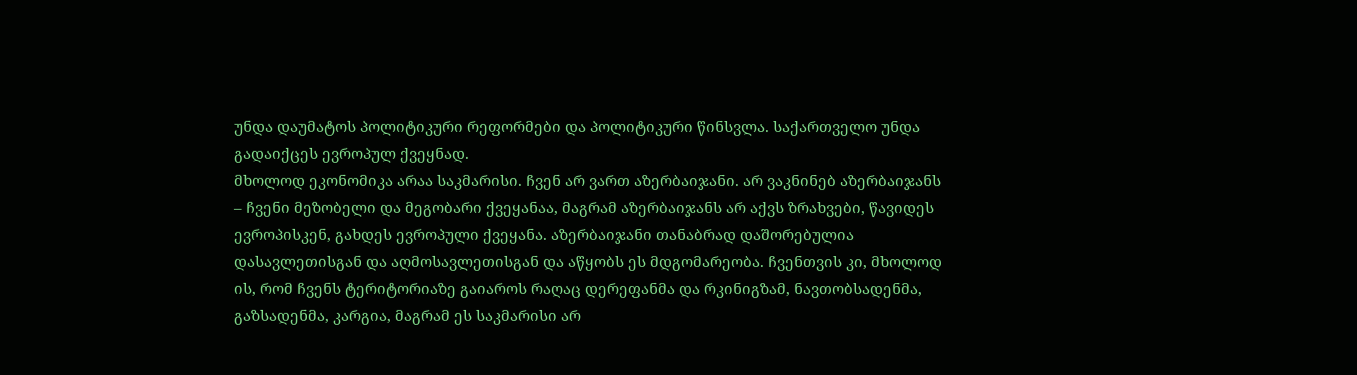უნდა დაუმატოს პოლიტიკური რეფორმები და პოლიტიკური წინსვლა. საქართველო უნდა გადაიქცეს ევროპულ ქვეყნად.
მხოლოდ ეკონომიკა არაა საკმარისი. ჩვენ არ ვართ აზერბაიჯანი. არ ვაკნინებ აზერბაიჯანს – ჩვენი მეზობელი და მეგობარი ქვეყანაა, მაგრამ აზერბაიჯანს არ აქვს ზრახვები, წავიდეს ევროპისკენ, გახდეს ევროპული ქვეყანა. აზერბაიჯანი თანაბრად დაშორებულია დასავლეთისგან და აღმოსავლეთისგან და აწყობს ეს მდგომარეობა. ჩვენთვის კი, მხოლოდ ის, რომ ჩვენს ტერიტორიაზე გაიაროს რაღაც დერეფანმა და რკინიგზამ, ნავთობსადენმა, გაზსადენმა, კარგია, მაგრამ ეს საკმარისი არ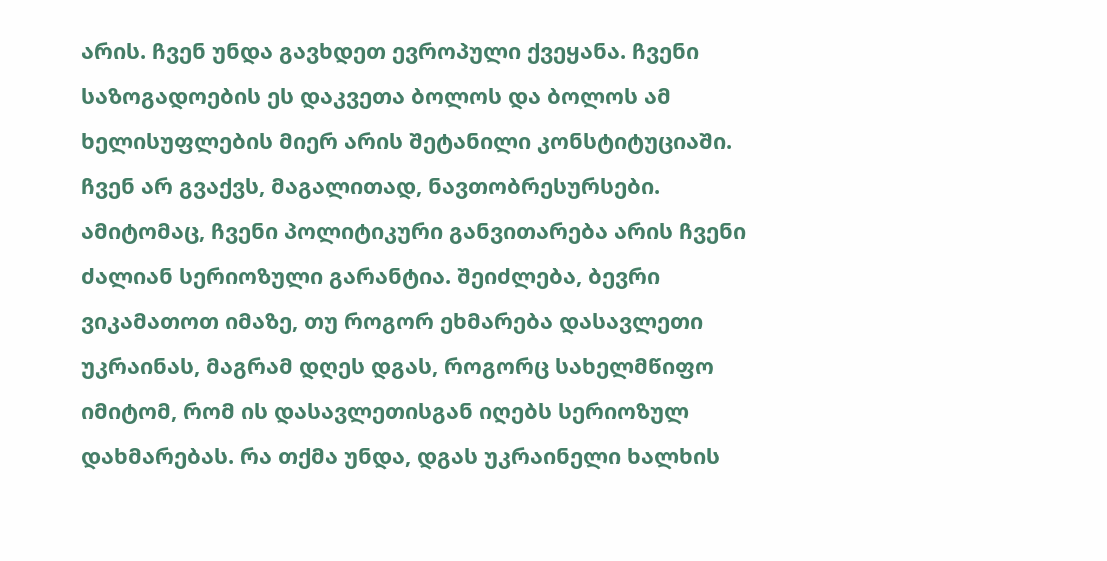არის. ჩვენ უნდა გავხდეთ ევროპული ქვეყანა. ჩვენი საზოგადოების ეს დაკვეთა ბოლოს და ბოლოს ამ ხელისუფლების მიერ არის შეტანილი კონსტიტუციაში.
ჩვენ არ გვაქვს, მაგალითად, ნავთობრესურსები. ამიტომაც, ჩვენი პოლიტიკური განვითარება არის ჩვენი ძალიან სერიოზული გარანტია. შეიძლება, ბევრი ვიკამათოთ იმაზე, თუ როგორ ეხმარება დასავლეთი უკრაინას, მაგრამ დღეს დგას, როგორც სახელმწიფო იმიტომ, რომ ის დასავლეთისგან იღებს სერიოზულ დახმარებას. რა თქმა უნდა, დგას უკრაინელი ხალხის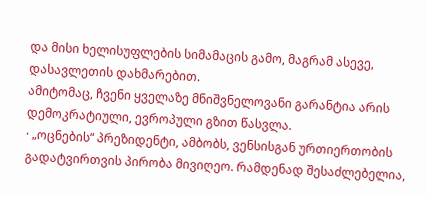და მისი ხელისუფლების სიმამაცის გამო, მაგრამ ასევე, დასავლეთის დახმარებით.
ამიტომაც, ჩვენი ყველაზე მნიშვნელოვანი გარანტია არის დემოკრატიული, ევროპული გზით წასვლა.
· „ოცნების“ პრეზიდენტი, ამბობს, ვენსისგან ურთიერთობის გადატვირთვის პირობა მივიღეო. რამდენად შესაძლებელია,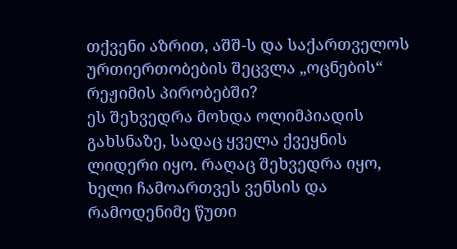თქვენი აზრით, აშშ-ს და საქართველოს ურთიერთობების შეცვლა „ოცნების“ რეჟიმის პირობებში?
ეს შეხვედრა მოხდა ოლიმპიადის გახსნაზე, სადაც ყველა ქვეყნის ლიდერი იყო. რაღაც შეხვედრა იყო, ხელი ჩამოართვეს ვენსის და რამოდენიმე წუთი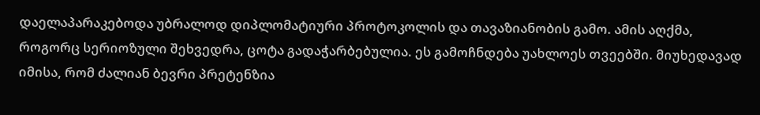დაელაპარაკებოდა უბრალოდ დიპლომატიური პროტოკოლის და თავაზიანობის გამო. ამის აღქმა, როგორც სერიოზული შეხვედრა, ცოტა გადაჭარბებულია. ეს გამოჩნდება უახლოეს თვეებში. მიუხედავად იმისა, რომ ძალიან ბევრი პრეტენზია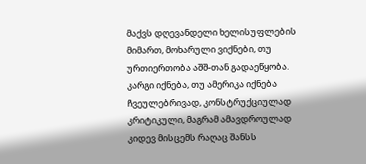მაქვს დღევანდელი ხელისუფლების მიმართ, მოხარული ვიქნები, თუ ურთიერთობა აშშ-თან გადაეწყობა. კარგი იქნება, თუ ამერიკა იქნება ჩვეულებრივად, კონსტრუქციულად კრიტიკული, მაგრამ ამავდროულად კიდევ მისცემს რაღაც შანსს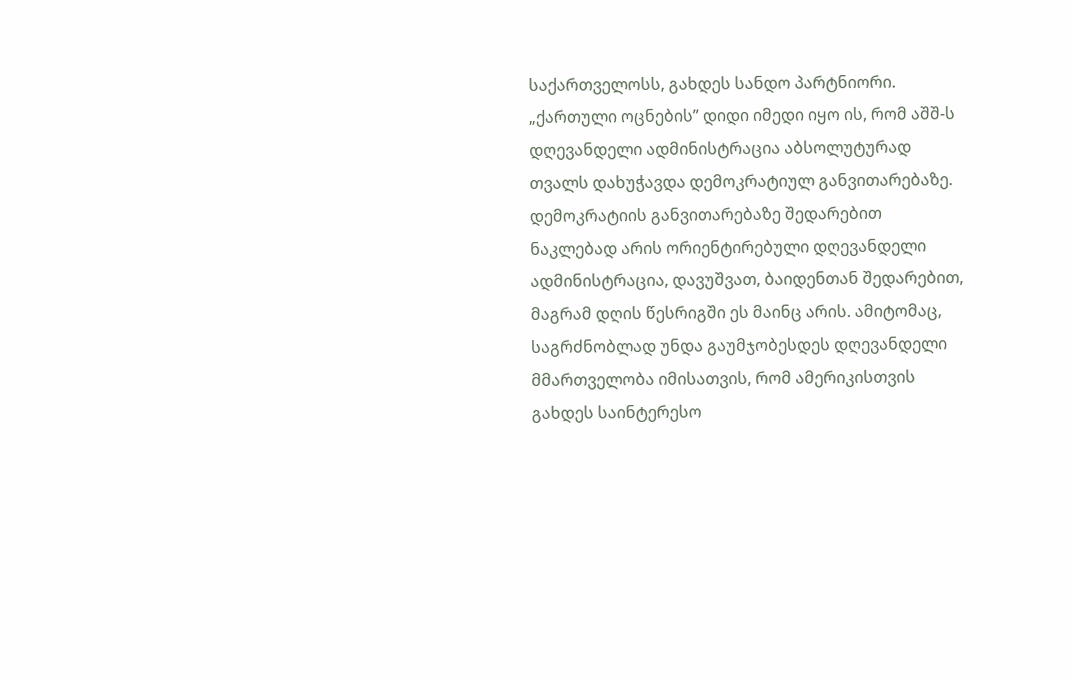საქართველოსს, გახდეს სანდო პარტნიორი.
„ქართული ოცნების” დიდი იმედი იყო ის, რომ აშშ-ს დღევანდელი ადმინისტრაცია აბსოლუტურად თვალს დახუჭავდა დემოკრატიულ განვითარებაზე.
დემოკრატიის განვითარებაზე შედარებით ნაკლებად არის ორიენტირებული დღევანდელი ადმინისტრაცია, დავუშვათ, ბაიდენთან შედარებით, მაგრამ დღის წესრიგში ეს მაინც არის. ამიტომაც, საგრძნობლად უნდა გაუმჯობესდეს დღევანდელი მმართველობა იმისათვის, რომ ამერიკისთვის გახდეს საინტერესო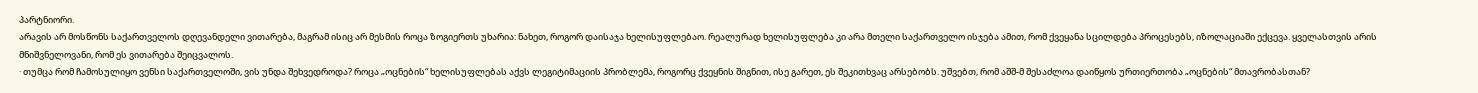პარტნიორი.
არავის არ მოსწონს საქართველოს დღევანდელი ვითარება, მაგრამ ისიც არ მესმის როცა ზოგიერთს უხარია: ნახეთ, როგორ დაისაჯა ხელისუფლებაო. რეალურად ხელისუფლება კი არა მთელი საქართველო ისჯება ამით, რომ ქვეყანა სცილდება პროცესებს, იზოლაციაში ექცევა. ყველასთვის არის მნიშვნელოვანი, რომ ეს ვითარება შეიცვალოს.
· თუმცა რომ ჩამოსულიყო ვენსი საქართველოში, ვის უნდა შეხვედროდა? როცა „ოცნების“ ხელისუფლებას აქვს ლეგიტიმაციის პრობლემა, როგორც ქვეყნის შიგნით, ისე გარეთ, ეს შეკითხვაც არსებობს. უშვებთ, რომ აშშ-მ შესაძლოა დაიწყოს ურთიერთობა „ოცნების“ მთავრობასთან?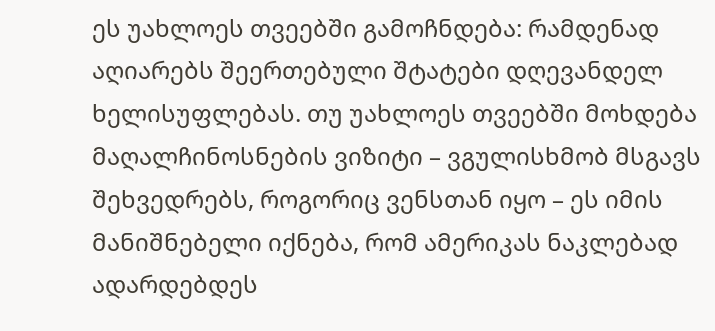ეს უახლოეს თვეებში გამოჩნდება: რამდენად აღიარებს შეერთებული შტატები დღევანდელ ხელისუფლებას. თუ უახლოეს თვეებში მოხდება მაღალჩინოსნების ვიზიტი – ვგულისხმობ მსგავს შეხვედრებს, როგორიც ვენსთან იყო – ეს იმის მანიშნებელი იქნება, რომ ამერიკას ნაკლებად ადარდებდეს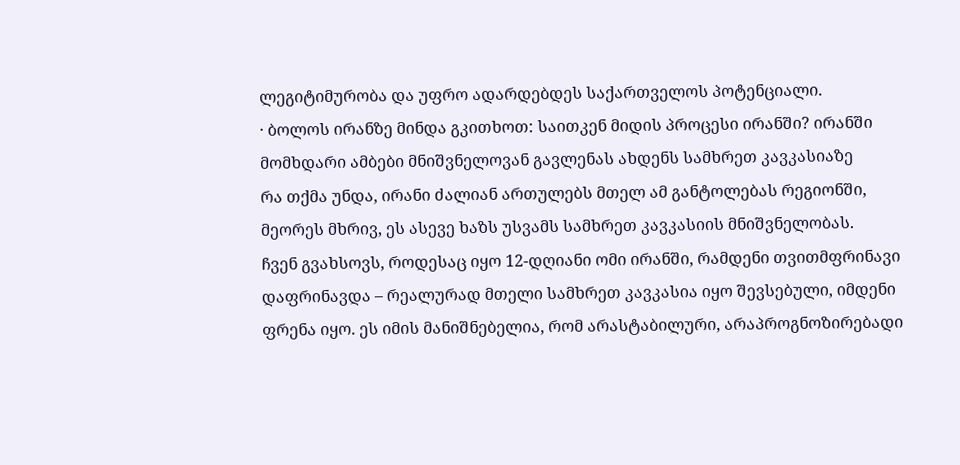ლეგიტიმურობა და უფრო ადარდებდეს საქართველოს პოტენციალი.
· ბოლოს ირანზე მინდა გკითხოთ: საითკენ მიდის პროცესი ირანში? ირანში მომხდარი ამბები მნიშვნელოვან გავლენას ახდენს სამხრეთ კავკასიაზე
რა თქმა უნდა, ირანი ძალიან ართულებს მთელ ამ განტოლებას რეგიონში, მეორეს მხრივ, ეს ასევე ხაზს უსვამს სამხრეთ კავკასიის მნიშვნელობას.
ჩვენ გვახსოვს, როდესაც იყო 12-დღიანი ომი ირანში, რამდენი თვითმფრინავი დაფრინავდა – რეალურად მთელი სამხრეთ კავკასია იყო შევსებული, იმდენი ფრენა იყო. ეს იმის მანიშნებელია, რომ არასტაბილური, არაპროგნოზირებადი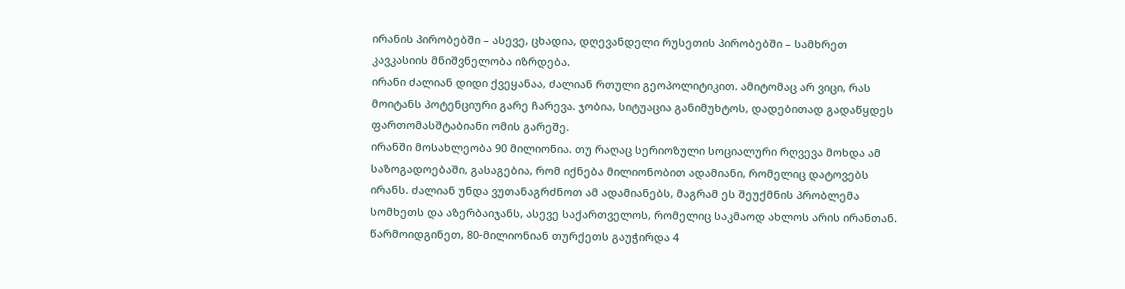ირანის პირობებში – ასევე, ცხადია, დღევანდელი რუსეთის პირობებში – სამხრეთ კავკასიის მნიშვნელობა იზრდება.
ირანი ძალიან დიდი ქვეყანაა, ძალიან რთული გეოპოლიტიკით. ამიტომაც არ ვიცი, რას მოიტანს პოტენციური გარე ჩარევა. ჯობია, სიტუაცია განიმუხტოს, დადებითად გადაწყდეს ფართომასშტაბიანი ომის გარეშე.
ირანში მოსახლეობა 90 მილიონია. თუ რაღაც სერიოზული სოციალური რღვევა მოხდა ამ საზოგადოებაში, გასაგებია, რომ იქნება მილიონობით ადამიანი, რომელიც დატოვებს ირანს. ძალიან უნდა ვუთანაგრძნოთ ამ ადამიანებს, მაგრამ ეს შეუქმნის პრობლემა სომხეთს და აზერბაიჯანს, ასევე საქართველოს, რომელიც საკმაოდ ახლოს არის ირანთან. წარმოიდგინეთ, 80-მილიონიან თურქეთს გაუჭირდა 4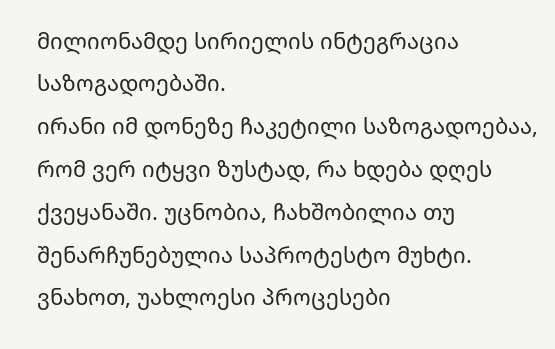მილიონამდე სირიელის ინტეგრაცია საზოგადოებაში.
ირანი იმ დონეზე ჩაკეტილი საზოგადოებაა, რომ ვერ იტყვი ზუსტად, რა ხდება დღეს ქვეყანაში. უცნობია, ჩახშობილია თუ შენარჩუნებულია საპროტესტო მუხტი.
ვნახოთ, უახლოესი პროცესები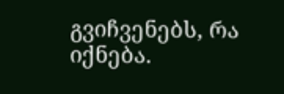გვიჩვენებს, რა იქნება.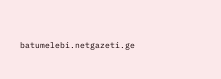batumelebi.netgazeti.ge